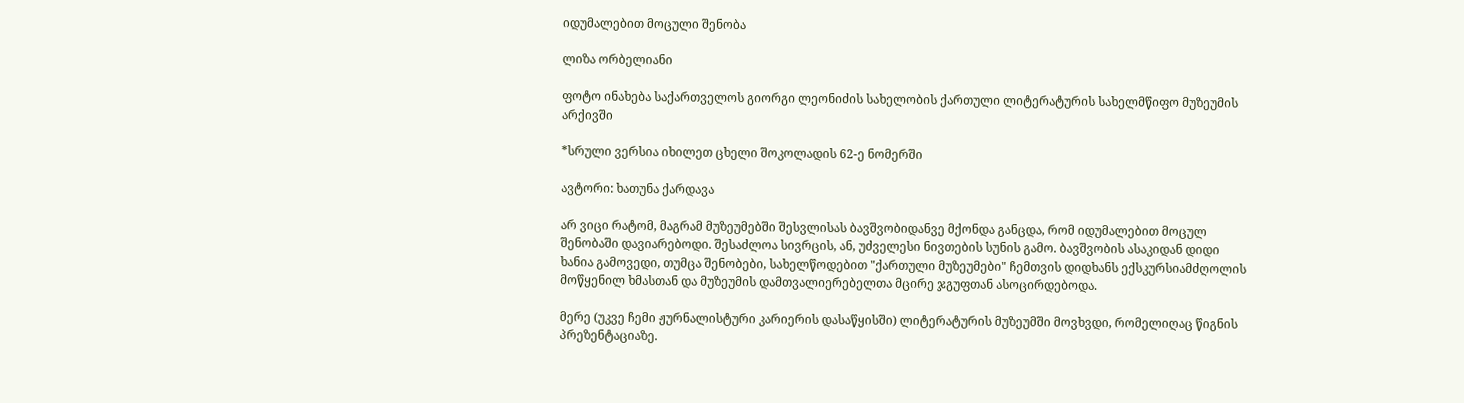იდუმალებით მოცული შენობა

ლიზა ორბელიანი

ფოტო ინახება საქართველოს გიორგი ლეონიძის სახელობის ქართული ლიტერატურის სახელმწიფო მუზეუმის არქივში

*სრული ვერსია იხილეთ ცხელი შოკოლადის 62-ე ნომერში

ავტორი: ხათუნა ქარდავა

არ ვიცი რატომ, მაგრამ მუზეუმებში შესვლისას ბავშვობიდანვე მქონდა განცდა, რომ იდუმალებით მოცულ შენობაში დავიარებოდი. შესაძლოა სივრცის, ან, უძველესი ნივთების სუნის გამო. ბავშვობის ასაკიდან დიდი ხანია გამოვედი, თუმცა შენობები, სახელწოდებით "ქართული მუზეუმები" ჩემთვის დიდხანს ექსკურსიამძღოლის მოწყენილ ხმასთან და მუზეუმის დამთვალიერებელთა მცირე ჯგუფთან ასოცირდებოდა.

მერე (უკვე ჩემი ჟურნალისტური კარიერის დასაწყისში) ლიტერატურის მუზეუმში მოვხვდი, რომელიღაც წიგნის პრეზენტაციაზე.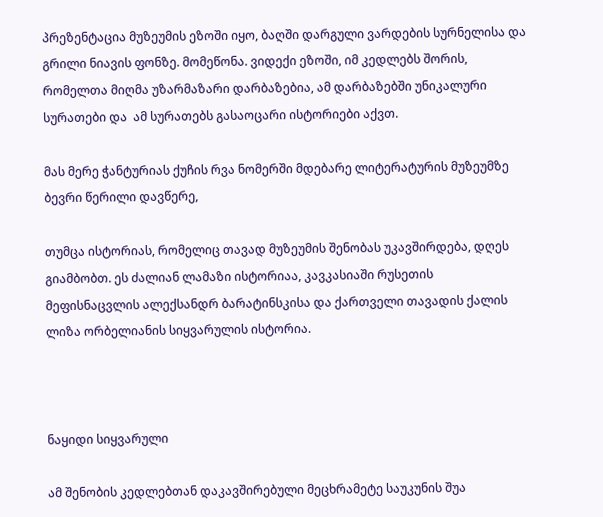პრეზენტაცია მუზეუმის ეზოში იყო, ბაღში დარგული ვარდების სურნელისა და გრილი ნიავის ფონზე. მომეწონა. ვიდექი ეზოში, იმ კედლებს შორის, რომელთა მიღმა უზარმაზარი დარბაზებია, ამ დარბაზებში უნიკალური სურათები და  ამ სურათებს გასაოცარი ისტორიები აქვთ.

მას მერე ჭანტურიას ქუჩის რვა ნომერში მდებარე ლიტერატურის მუზეუმზე ბევრი წერილი დავწერე,

თუმცა ისტორიას, რომელიც თავად მუზეუმის შენობას უკავშირდება, დღეს გიამბობთ. ეს ძალიან ლამაზი ისტორიაა, კავკასიაში რუსეთის მეფისნაცვლის ალექსანდრ ბარატინსკისა და ქართველი თავადის ქალის ლიზა ორბელიანის სიყვარულის ისტორია.



ნაყიდი სიყვარული

ამ შენობის კედლებთან დაკავშირებული მეცხრამეტე საუკუნის შუა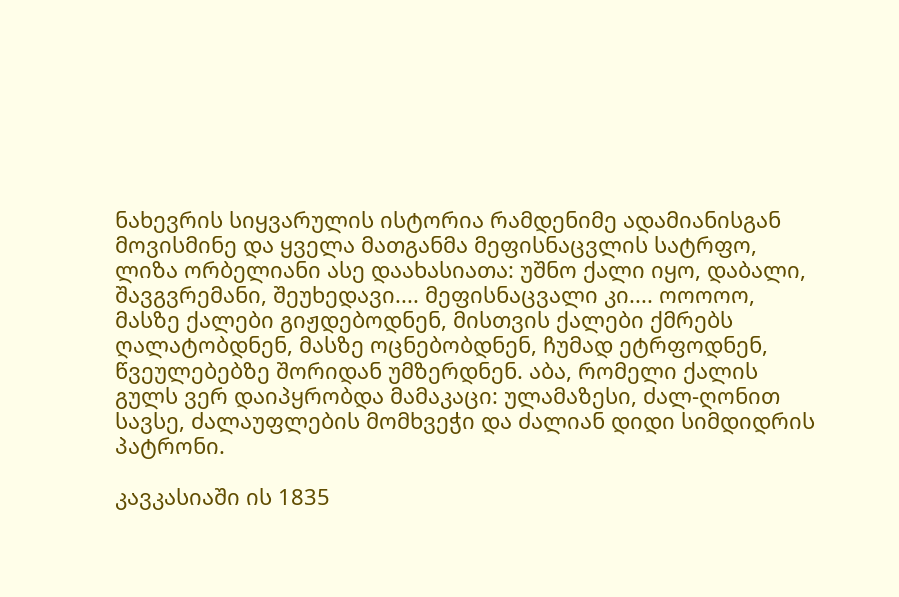ნახევრის სიყვარულის ისტორია რამდენიმე ადამიანისგან მოვისმინე და ყველა მათგანმა მეფისნაცვლის სატრფო, ლიზა ორბელიანი ასე დაახასიათა: უშნო ქალი იყო, დაბალი, შავგვრემანი, შეუხედავი.... მეფისნაცვალი კი.... ოოოოო, მასზე ქალები გიჟდებოდნენ, მისთვის ქალები ქმრებს ღალატობდნენ, მასზე ოცნებობდნენ, ჩუმად ეტრფოდნენ, წვეულებებზე შორიდან უმზერდნენ. აბა, რომელი ქალის გულს ვერ დაიპყრობდა მამაკაცი: ულამაზესი, ძალ-ღონით სავსე, ძალაუფლების მომხვეჭი და ძალიან დიდი სიმდიდრის პატრონი.

კავკასიაში ის 1835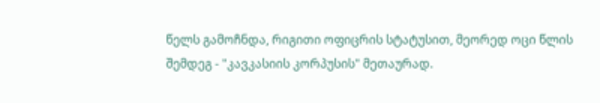წელს გამოჩნდა, რიგითი ოფიცრის სტატუსით, მეორედ ოცი წლის შემდეგ - "კავკასიის კორპუსის" მეთაურად.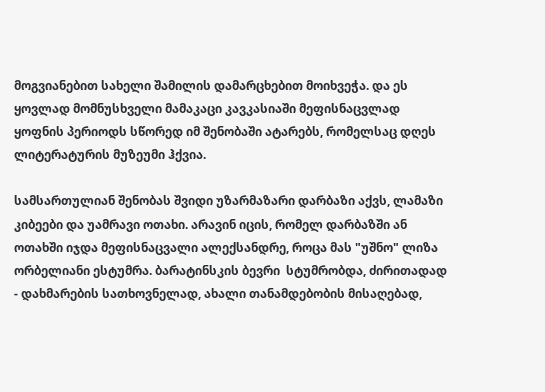მოგვიანებით სახელი შამილის დამარცხებით მოიხვეჭა. და ეს ყოვლად მომნუსხველი მამაკაცი კავკასიაში მეფისნაცვლად ყოფნის პერიოდს სწორედ იმ შენობაში ატარებს, რომელსაც დღეს ლიტერატურის მუზეუმი ჰქვია.

სამსართულიან შენობას შვიდი უზარმაზარი დარბაზი აქვს, ლამაზი კიბეები და უამრავი ოთახი. არავინ იცის, რომელ დარბაზში ან ოთახში იჯდა მეფისნაცვალი ალექსანდრე, როცა მას "უშნო" ლიზა ორბელიანი ესტუმრა. ბარატინსკის ბევრი  სტუმრობდა, ძირითადად - დახმარების სათხოვნელად, ახალი თანამდებობის მისაღებად,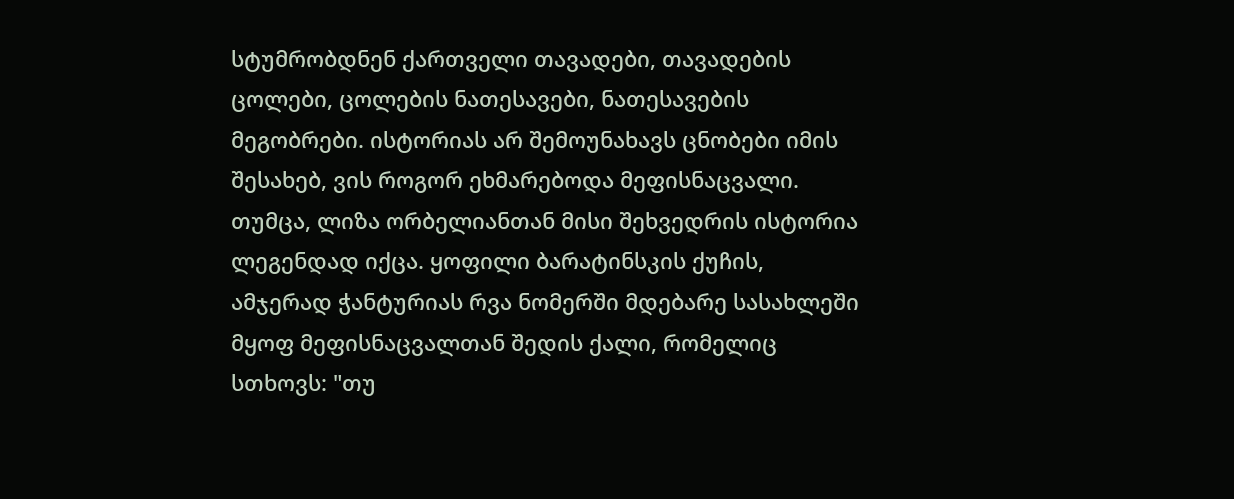სტუმრობდნენ ქართველი თავადები, თავადების ცოლები, ცოლების ნათესავები, ნათესავების მეგობრები. ისტორიას არ შემოუნახავს ცნობები იმის შესახებ, ვის როგორ ეხმარებოდა მეფისნაცვალი. თუმცა, ლიზა ორბელიანთან მისი შეხვედრის ისტორია ლეგენდად იქცა. ყოფილი ბარატინსკის ქუჩის,  ამჯერად ჭანტურიას რვა ნომერში მდებარე სასახლეში მყოფ მეფისნაცვალთან შედის ქალი, რომელიც სთხოვს: "თუ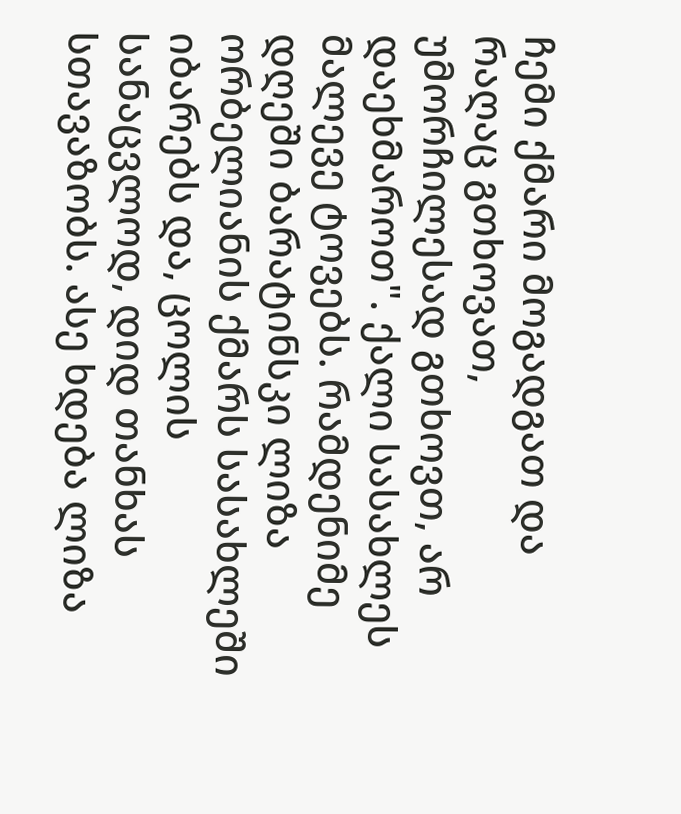ჩემი ქმარი მოგადგათ და რაღაც გთხოვათ, უმორჩილესად გთხოვთ, არ დაეხმაროთ". ქალი სასახლეს მალევე ტოვებს. რამდენიმე დღეში ბარატინსკი ლიზა ორბელიანის ქმარს სასახლეში იბარებს და, ცოლის სანაცვლოდ, დიდ თანხას სთავაზობს. ასე ხდება ლიზა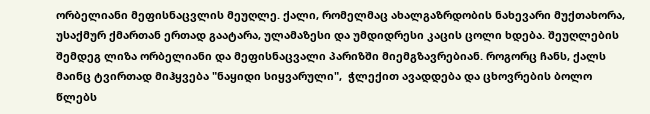ორბელიანი მეფისნაცვლის მეუღლე. ქალი, რომელმაც ახალგაზრდობის ნახევარი მუქთახორა, უსაქმურ ქმართან ერთად გაატარა, ულამაზესი და უმდიდრესი კაცის ცოლი ხდება. შეუღლების შემდეგ ლიზა ორბელიანი და მეფისნაცვალი პარიზში მიემგზავრებიან. როგორც ჩანს, ქალს მაინც ტვირთად მიჰყვება "ნაყიდი სიყვარული",  ჭლექით ავადდება და ცხოვრების ბოლო წლებს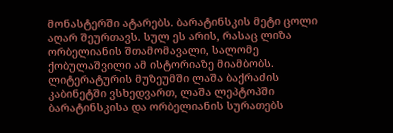მონასტერში ატარებს. ბარატინსკის მეტი ცოლი აღარ შეურთავს. სულ ეს არის, რასაც ლიზა ორბელიანის შთამომავალი, სალომე ქობულაშვილი ამ ისტორიაზე მიამბობს. ლიტერატურის მუზეუმში ლაშა ბაქრაძის კაბინეტში ვსხედვართ, ლაშა ლეპტოპში ბარატინსკისა და ორბელიანის სურათებს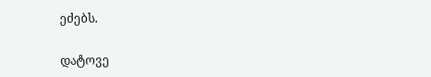ეძებს.

დატოვე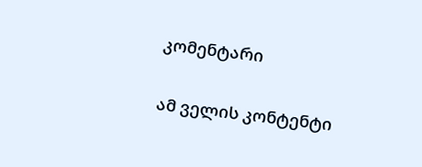კომენტარი

ამ ველის კონტენტი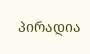პირადია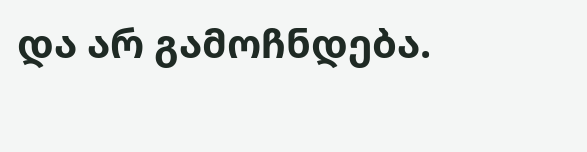და არ გამოჩნდება.